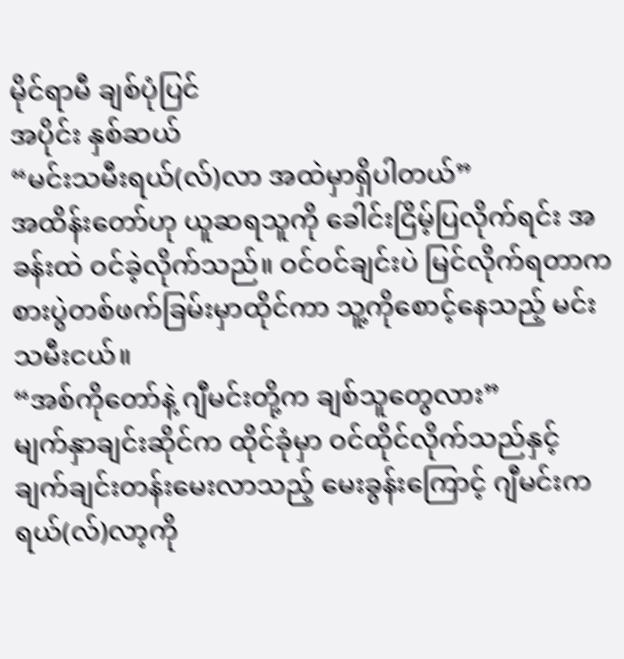မိုင်ရာမီ ချစ်ပုံပြင်
အပိုင်း နှစ်ဆယ်
“မင်းသမီးရယ်(လ်)လာ အထဲမှာရှိပါတယ်”
အထိန်းတော်ဟု ယူဆရသူကို ခေါင်းငြိမ့်ပြလိုက်ရင်း အခန်းထဲ ဝင်ခဲ့လိုက်သည်။ ဝင်ဝင်ချင်းပဲ မြင်လိုက်ရတာက စားပွဲတစ်ဖက်ခြမ်းမှာထိုင်ကာ သူ့ကိုစောင့်နေသည့် မင်းသမီးငယ်။
“အစ်ကိုတော်နဲ့ ဂျီမင်းတို့က ချစ်သူတွေလား”
မျက်နှာချင်းဆိုင်က ထိုင်ခုံမှာ ဝင်ထိုင်လိုက်သည်နှင့် ချက်ချင်းတန်းမေးလာသည့် မေးခွန်းကြောင့် ဂျီမင်းက ရယ်(လ်)လာ့ကို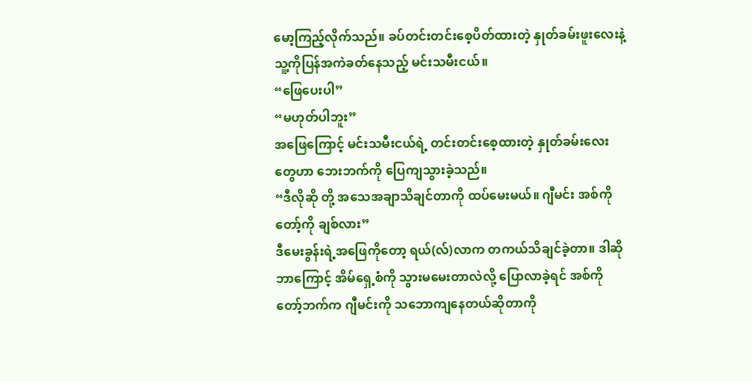မော့ကြည့်လိုက်သည်။ ခပ်တင်းတင်းစေ့ပိတ်ထားတဲ့ နှုတ်ခမ်းဖူးလေးနဲ့ သူ့ကိုပြန်အကဲခတ်နေသည့် မင်းသမီးငယ်။
“ဖြေပေးပါ”
“မဟုတ်ပါဘူး”
အဖြေကြောင့် မင်းသမီးငယ်ရဲ့ တင်းတင်းစေ့ထားတဲ့ နှုတ်ခမ်းလေးတွေဟာ ဘေးဘက်ကို ပြေကျသွားခဲ့သည်။
“ဒီလိုဆို တို့ အသေအချာသိချင်တာကို ထပ်မေးမယ်။ ဂျီမင်း အစ်ကိုတော့်ကို ချစ်လား”
ဒီမေးခွန်းရဲ့အဖြေကိုတော့ ရယ်(လ်)လာက တကယ်သိချင်ခဲ့တာ။ ဒါဆို ဘာကြောင့် အိမ်ရှေ့စံကို သွားမမေးတာလဲလို့ ပြောလာခဲ့ရင် အစ်ကိုတော့်ဘက်က ဂျီမင်းကို သဘောကျနေတယ်ဆိုတာကို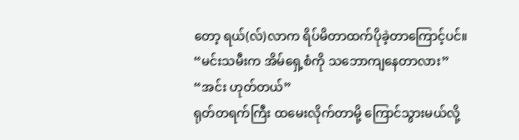တော့ ရယ်(လ်)လာက ရိပ်မိတာထက်ပိုခဲ့တာကြောင့်ပင်။
“မင်းသမီးက အိမ်ရှေ့စံကို သဘောကျနေတာလား”
“အင်း ဟုတ်တယ်”
ရုတ်တရက်ကြီး ထမေးလိုက်တာမို့ ကြောင်သွားမယ်လို့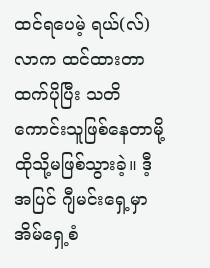ထင်ရပေမဲ့ ရယ်(လ်)လာက ထင်ထားတာထက်ပိုပြီး သတိကောင်းသူဖြစ်နေတာမို့ ထိုသို့မဖြစ်သွားခဲ့။ ဒီ့အပြင် ဂျီမင်းရှေ့မှာ အိမ်ရှေ့စံ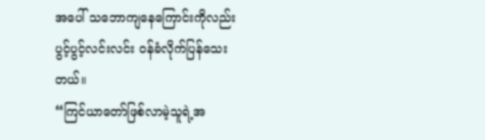အပေါ် သဘောကျနေကြောင်းကိုလည်း ပွင့်ပွင့်လင်းလင်း ဝန်ခံလိုက်ပြန်သေးတယ်။
“ကြင်ယာတော်ဖြစ်လာမဲ့သူရဲ့အ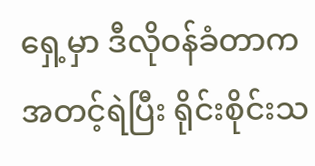ရှေ့မှာ ဒီလိုဝန်ခံတာက အတင့်ရဲပြီး ရိုင်းစိုင်းသ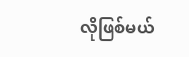လိုဖြစ်မယ်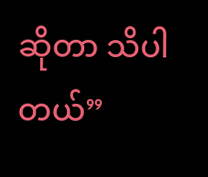ဆိုတာ သိပါတယ်”